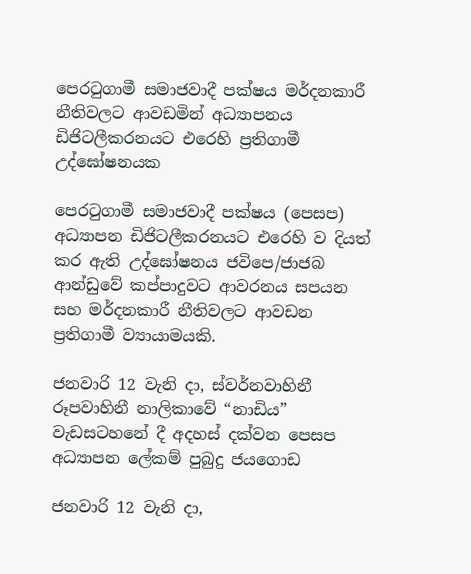පෙරටුගාමී සමාජවාදී පක්ෂය මර්දනකාරී නීතිවලට ආවඩමින් අධ්‍යාපනය ඩිජිටලීකරනයට එරෙහි ප්‍රතිගාමී උද්ඝෝෂනයක

පෙරටුගාමී සමාජවාදී පක්ෂය (පෙසප) අධ්‍යාපන ඩිජිටලීකරනයට එරෙහි ව දියත් කර ඇති උද්ඝෝෂනය ජවිපෙ/ජාජබ ආන්ඩුවේ කප්පාදුවට ආවරනය සපයන සහ මර්දනකාරී නීතිවලට ආවඩන ප්‍රතිගාමී ව්‍යායාමයකි.

ජනවාරි 12 වැනි දා, ස්වර්නවාහිනී රූපවාහිනී නාලිකාවේ “නාඩිය” වැඩසටහනේ දී අදහස් දක්වන පෙසප අධ්‍යාපන ලේකම් පුබුදු ජයගොඩ

ජනවාරි 12 වැනි දා,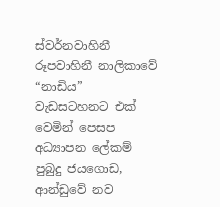ස්වර්නවාහිනී රූපවාහිනී නාලිකාවේ “නාඩිය” වැඩසටහනට එක් වෙමින් පෙසප අධ්‍යාපන ලේකම් පුබුදු ජයගොඩ, ආන්ඩුවේ නව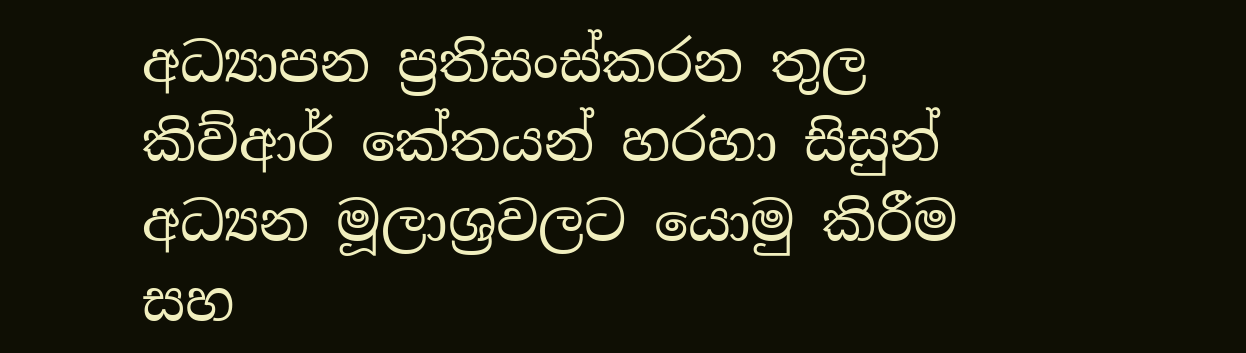අධ්‍යාපන ප්‍රතිසංස්කරන තුල කිව්ආර් කේතයන් හරහා සිසුන් අධ්‍යන මූලාශ්‍රවලට යොමු කිරීම සහ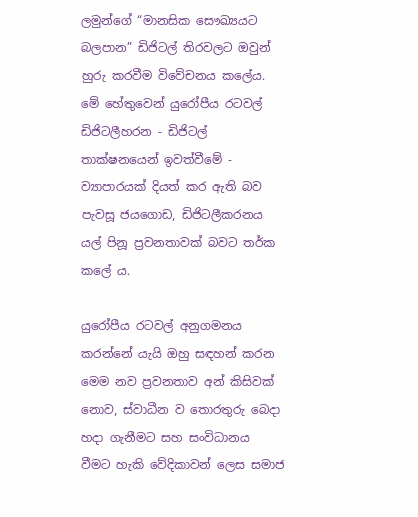ලමුන්ගේ “මානසික සෞඛ්‍යයට බලපාන” ඩිජිටල් තිරවලට ඔවුන් හුරු කරවීම විවේචනය කලේය. මේ හේතුවෙන් යුරෝපීය රටවල් ඩිජිටලීහරන - ඩිජිටල් තාක්ෂනයෙන් ඉවත්වීමේ - ව්‍යාපාරයක් දියත් කර ඇති බව පැවසූ ජයගොඩ, ඩිජිටලීකරනය යල් පිනූ ප්‍රවනතාවක් බවට තර්ක කලේ ය.

යුරෝපීය රටවල් අනුගමනය කරන්නේ යැයි ඔහු සඳහන් කරන මෙම නව ප්‍රවනතාව අන් කිසිවක් නොව, ස්වාධීන ව තොරතුරු බෙදා හදා ගැනීමට සහ සංවිධානය වීමට හැකි වේදිකාවන් ලෙස සමාජ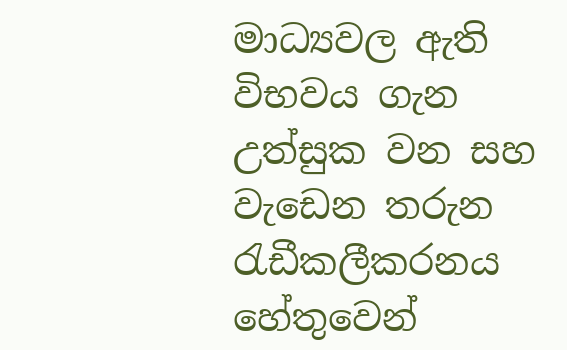මාධ්‍යවල ඇති විභවය ගැන උත්සුක වන සහ වැඩෙන තරුන රැඩීකලීකරනය හේතුවෙන්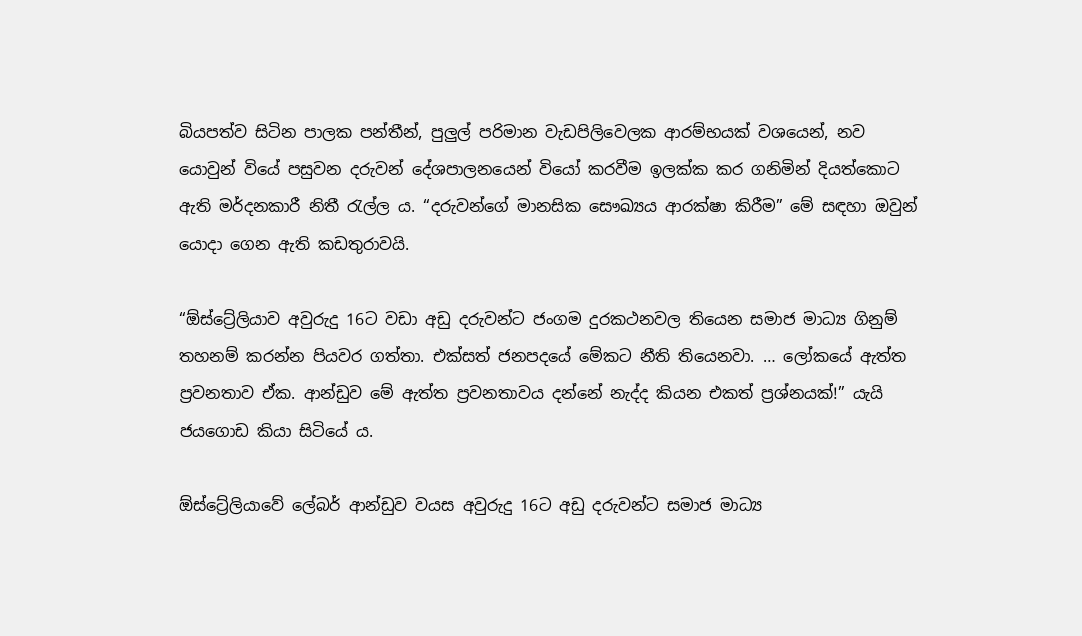බියපත්ව සිටින පාලක පන්තීන්, පුලුල් පරිමාන වැඩපිලිවෙලක ආරම්භයක් වශයෙන්, නව යොවුන් වියේ පසුවන දරුවන් දේශපාලනයෙන් වියෝ කරවීම ඉලක්ක කර ගනිමින් දියත්කොට ඇති මර්දනකාරී නිතී රැල්ල ය. “දරුවන්ගේ මානසික සෞඛ්‍යය ආරක්ෂා කිරීම” මේ සඳහා ඔවුන් යොදා ගෙන ඇති කඩතුරාවයි.

“ඕස්ට්‍රේලියාව අවුරුදු 16ට වඩා අඩු දරුවන්ට ජංගම දුරකථනවල තියෙන සමාජ මාධ්‍ය ගිනුම් තහනම් කරන්න පියවර ගත්තා. එක්සත් ජනපදයේ මේකට නීති තියෙනවා. … ලෝකයේ ඇත්ත ප්‍රවනතාව ඒක. ආන්ඩුව මේ ඇත්ත ප්‍රවනතාවය දන්නේ නැද්ද කියන එකත් ප්‍රශ්නයක්!” යැයි ජයගොඩ කියා සිටියේ ය.

ඕස්ට්‍රේලියාවේ ලේබර් ආන්ඩුව වයස අවුරුදු 16ට අඩු දරුවන්ට සමාජ මාධ්‍ය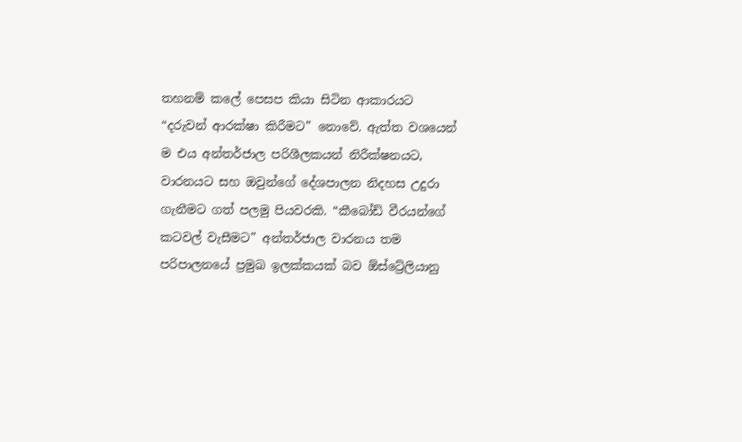තහනම් කලේ පෙසප කියා සිටින ආකාරයට “දරුවන් ආරක්ෂා කිරීමට” නොවේ. ඇත්ත වශයෙන් ම එය අන්තර්ජාල පරිශීලකයන් නිරීක්ෂනයට, වාරනයට සහ ඔවුන්ගේ දේශපාලන නිදහස උදුරා ගැනීමට ගත් පලමු පියවරකි. “කීබෝඩ් වීරයන්ගේ කටවල් වැසීමට” අන්තර්ජාල වාරනය තම පරිපාලනයේ ප්‍රමුඛ ඉලක්කයක් බව ඕස්ට්‍රේලියානු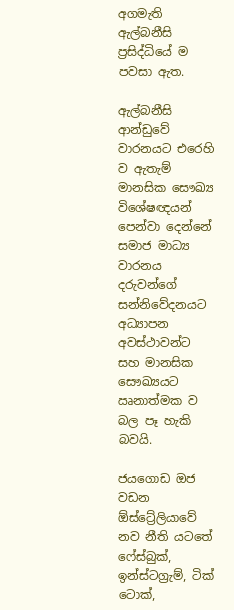අගමැති ඇල්බනීසි ප්‍රසිද්ධියේ ම පවසා ඇත.

ඇල්බනීසි ආන්ඩුවේ වාරනයට එරෙහි ව ඇතැම් මානසික සෞඛ්‍ය විශේෂඥයන් පෙන්වා දෙන්නේ සමාජ මාධ්‍ය වාරනය දරුවන්ගේ සන්නිවේදනයට අධ්‍යාපන අවස්ථාවන්ට සහ මානසික සෞඛ්‍යයට ඍනාත්මක ව බල පෑ හැකි බවයි.

ජයගොඩ ඔජ වඩන ඕස්ට්‍රේලියාවේ නව නීති යටතේ ෆේස්බුක්, ඉන්ස්ටග්‍රැම්, ටික් ටොක්,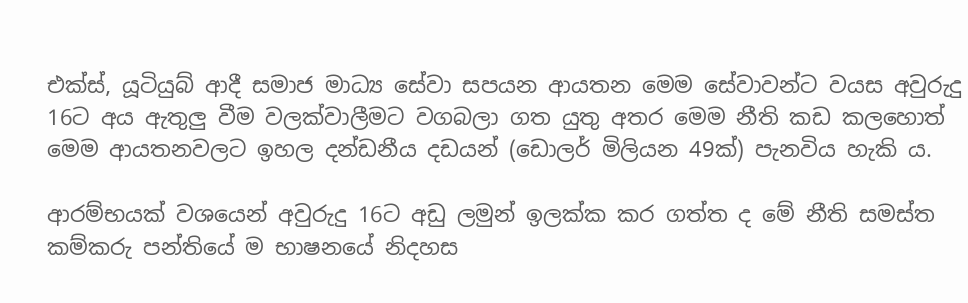එක්ස්, යූටියුබ් ආදී සමාජ මාධ්‍ය සේවා සපයන ආයතන මෙම සේවාවන්ට වයස අවුරුදු 16ට අය ඇතුලු වීම වලක්වාලීමට වගබලා ගත යුතු අතර මෙම නීති කඩ කලහොත් මෙම ආයතනවලට ඉහල දන්ඩනීය දඩයන් (ඩොලර් මිලියන 49ක්) පැනවිය හැකි ය.

ආරම්භයක් වශයෙන් අවුරුදු 16ට අඩු ලමුන් ඉලක්ක කර ගත්ත ද මේ නීති සමස්ත කම්කරු පන්තියේ ම භාෂනයේ නිදහස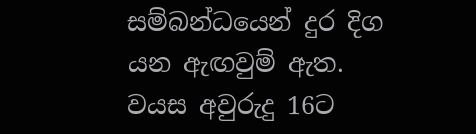සම්බන්ධයෙන් දුර දිග යන ඇඟවුම් ඇත. වයස අවුරුදු 16ට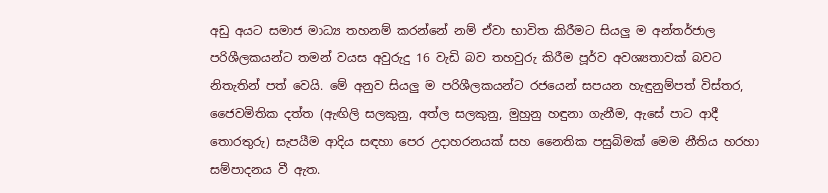අඩු අයට සමාජ මාධ්‍ය තහනම් කරන්නේ නම් ඒවා භාවිත කිරීමට සියලු ම අන්තර්ජාල පරිශීලකයන්ට තමන් වයස අවුරුදු 16 වැඩි බව තහවුරු කිරීම පූර්ව අවශ්‍යතාවක් බවට නිතැතින් පත් වෙයි. මේ අනුව සියලු ම පරිශීලකයන්ට රජයෙන් සපයන හැඳුනුම්පත් විස්තර, ජෛවමිතික දත්ත (ඇඟිලි සලකුනු, අත්ල සලකුනු, මුහුනු හඳුනා ගැනීම, ඇසේ පාට ආදී තොරතුරු) සැපයීම ආදිය සඳහා පෙර උදාහරනයක් සහ නෛතික පසුබිමක් මෙම නීතිය හරහා සම්පාදනය වී ඇත.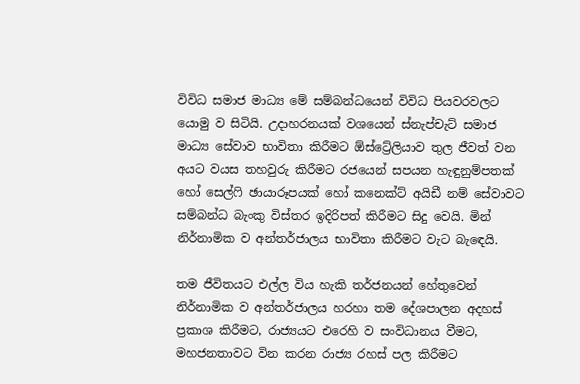විවිධ සමාජ මාධ්‍ය මේ සම්බන්ධයෙන් විවිධ පියවරවලට යොමු ව සිටියි. උදාහරනයක් වශයෙන් ස්නැප්චැට් සමාජ මාධ්‍ය සේවාව භාවිතා කිරීමට ඕස්ට්‍රේලියාව තුල ජීවත් වන අයට වයස තහවුරු කිරීමට රජයෙන් සපයන හැඳුනුම්පතක් හෝ සෙල්ෆි ඡායාරූපයක් හෝ කනෙක්ට් අයිඩී නම් සේවාවට සම්බන්ධ බැංකු විස්තර ඉදිරිපත් කිරීමට සිදු වෙයි. මින් නිර්නාමික ව අන්තර්ජාලය භාවිතා කිරීමට වැට බැඳෙයි.

තම ජීවිතයට එල්ල විය හැකි තර්ජනයන් හේතුවෙන් නිර්නාමික ව අන්තර්ජාලය හරහා තම දේශපාලන අදහස් ප්‍රකාශ කිරීමට, රාජ්‍යයට එරෙහි ව සංවිධානය වීමට, මහජනතාවට වින කරන රාජ්‍ය රහස් පල කිරීමට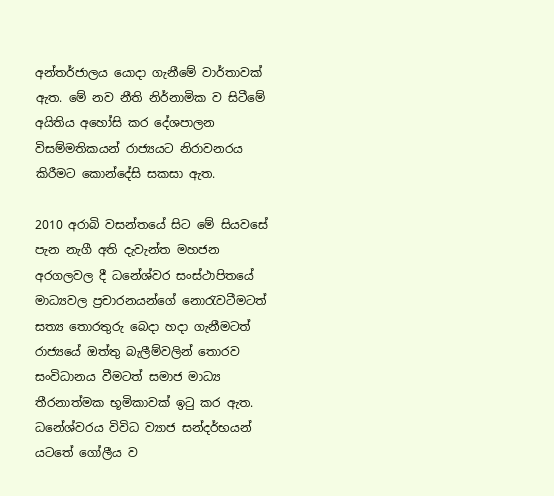අන්තර්ජාලය යොදා ගැනීමේ වාර්තාවක් ඇත. මේ නව නීති නිර්නාමික ව සිටීමේ අයිතිය අහෝසි කර දේශපාලන විසම්මතිකයන් රාජ්‍යයට නිරාවනරය කිරීමට කොන්දේසි සකසා ඇත.

2010 අරාබි වසන්තයේ සිට මේ සියවසේ පැන නැගී අති දැවැන්ත මහජන අරගලවල දී ධනේශ්වර සංස්ථාපිතයේ මාධ්‍යවල ප්‍රචාරනයන්ගේ නොරැවටීමටත් සත්‍ය තොරතුරු බෙදා හදා ගැනීමටත් රාජ්‍යයේ ඔත්තු බැලීම්වලින් තොරව සංවිධානය වීමටත් සමාජ මාධ්‍ය තීරනාත්මක භූමිකාවක් ඉටු කර ඇත. ධනේශ්වරය විවිධ ව්‍යාජ සන්දර්භයන් යටතේ ගෝලීය ව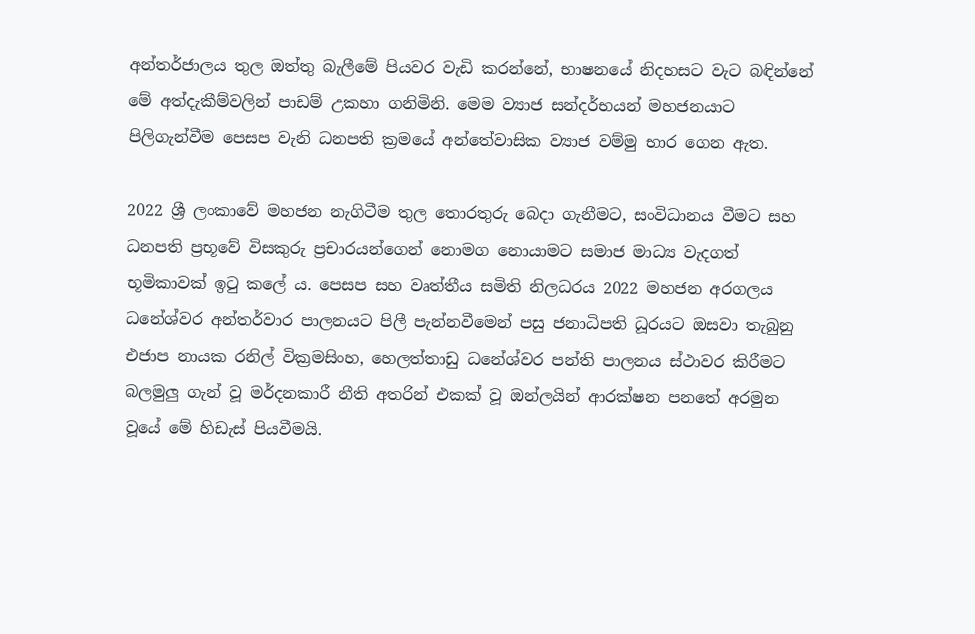අන්තර්ජාලය තුල ඔත්තු බැලීමේ පියවර වැඩි කරන්නේ, භාෂනයේ නිදහසට වැට බඳින්නේ මේ අත්දැකීම්වලින් පාඩම් උකහා ගනිමිනි. මෙම ව්‍යාජ සන්දර්භයන් මහජනයාට පිලිගැන්වීම පෙසප වැනි ධනපති ක්‍රමයේ අන්තේවාසික ව්‍යාජ වම්මු භාර ගෙන ඇත.

2022 ශ්‍රී ලංකාවේ මහජන නැගිටීම තුල තොරතුරු බෙදා ගැනීමට, සංවිධානය වීමට සහ ධනපති ප්‍රභූවේ විසකුරු ප්‍රචාරයන්ගෙන් නොමග නොයාමට සමාජ මාධ්‍ය වැදගත් භූමිකාවක් ඉටු කලේ ය. පෙසප සහ වෘත්තීය සමිති නිලධරය 2022 මහජන අරගලය ධනේශ්වර අන්තර්වාර පාලනයට පිලී පැන්නවීමෙන් පසු ජනාධිපති ධූරයට ඔසවා තැබුනු එජාප නායක රනිල් වික්‍රමසිංහ, හෙලත්තාඩු ධනේශ්වර පන්ති පාලනය ස්ථාවර කිරීමට බලමුලු ගැන් වූ මර්දනකාරී නීති අතරින් එකක් වූ ඔන්ලයින් ආරක්ෂන පනතේ අරමුන වූයේ මේ හිඩැස් පියවීමයි.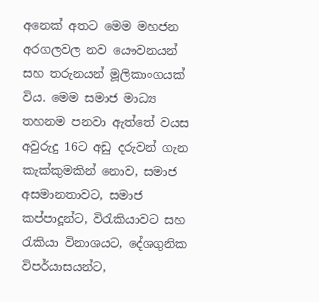අනෙක් අතට මෙම මහජන අරගලවල නව යෞවනයන් සහ තරුනයන් මූලිකාංගයක් විය. මෙම සමාජ මාධ්‍ය තහනම පනවා ඇත්තේ වයස අවුරුදු 16ට අඩු දරුවන් ගැන කැක්කුමකින් නොව, සමාජ අසමානතාවට, සමාජ කප්පාදූන්ට, විරැකියාවට සහ රැකියා විනාශයට, දේශගුනික විපර්යාසයන්ට,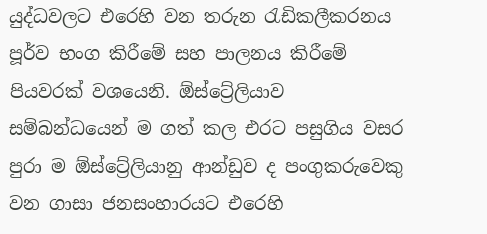යුද්ධවලට එරෙහි වන තරුන රැඩිකලීකරනය පූර්ව භංග කිරීමේ සහ පාලනය කිරීමේ පියවරක් වශයෙනි. ඕස්ට්‍රේලියාව සම්බන්ධයෙන් ම ගත් කල එරට පසුගිය වසර පුරා ම ඕස්ට්‍රේලියානු ආන්ඩුව ද පංගුකරුවෙකු වන ගාසා ජනසංහාරයට එරෙහි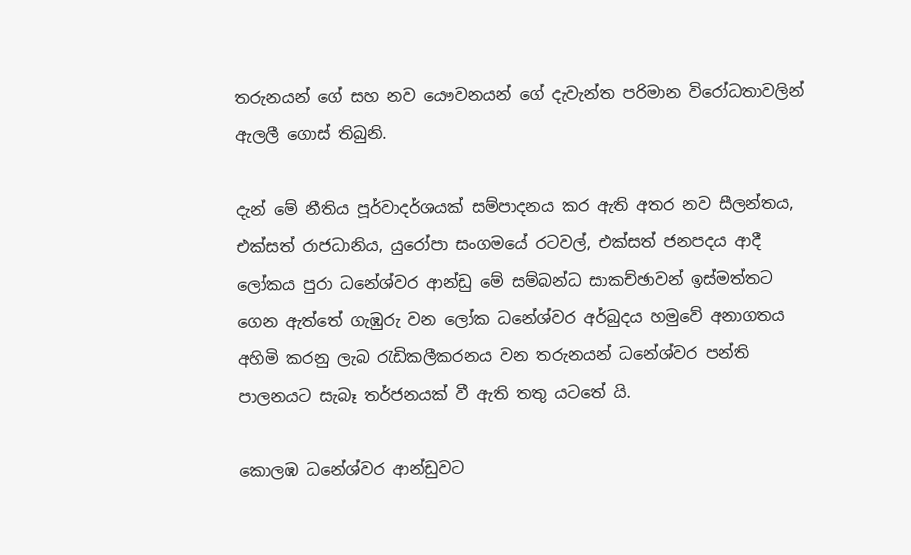තරුනයන් ගේ සහ නව යෞවනයන් ගේ දැවැන්ත පරිමාන විරෝධතාවලින් ඇලලී ගොස් තිබුනි.

දැන් මේ නීතිය පූර්වාදර්ශයක් සම්පාදනය කර ඇති අතර නව සීලන්තය, එක්සත් රාජධානිය, යුරෝපා සංගමයේ රටවල්, එක්සත් ජනපදය ආදී ලෝකය පුරා ධනේශ්වර ආන්ඩු මේ සම්බන්ධ සාකච්ඡාවන් ඉස්මත්තට ගෙන ඇත්තේ ගැඹුරු වන ලෝක ධනේශ්වර අර්බුදය හමුවේ අනාගතය අහිමි කරනු ලැබ රැඩිකලීකරනය වන තරුනයන් ධනේශ්වර පන්ති පාලනයට සැබෑ තර්ජනයක් වී ඇති තතු යටතේ යි.

කොලඹ ධනේශ්වර ආන්ඩුවට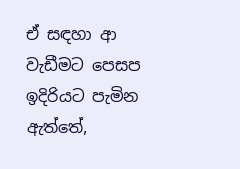ඒ සඳහා ආ වැඩීමට පෙසප ඉදිරියට පැමින ඇත්තේ,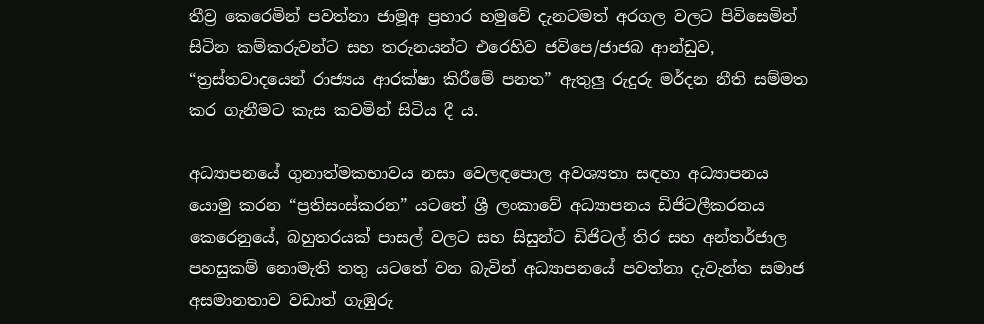තීව්‍ර කෙරෙමින් පවත්නා ජාමූඅ ප්‍රහාර හමුවේ දැනටමත් අරගල වලට පිවිසෙමින් සිටින කම්කරුවන්ට සහ තරුනයන්ට එරෙහිව ජවිපෙ/ජාජබ ආන්ඩුව, “ත්‍රස්තවාදයෙන් රාජ්‍යය ආරක්ෂා කිරීමේ පනත” ඇතුලු රුදුරු මර්දන නීති සම්මත කර ගැනීමට කැස කවමින් සිටිය දී ය.

අධ්‍යාපනයේ ගුනාත්මකභාවය නසා වෙලඳපොල අවශ්‍යතා සඳහා අධ්‍යාපනය යොමු කරන “ප්‍රතිසංස්කරන” යටතේ ශ්‍රී ලංකාවේ අධ්‍යාපනය ඩිජිටලීකරනය කෙරෙනුයේ, බහුතරයක් පාසල් වලට සහ සිසුන්ට ඩිජිටල් තිර සහ අන්තර්ජාල පහසුකම් නොමැති තතු යටතේ වන බැවින් අධ්‍යාපනයේ පවත්නා දැවැන්ත සමාජ අසමානතාව වඩාත් ගැඹුරු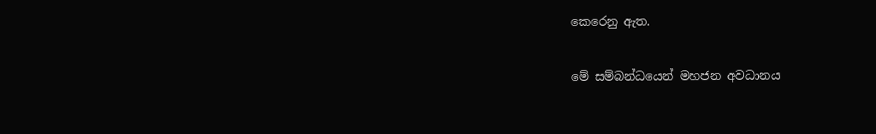කෙරෙනු ඇත.

මේ සම්බන්ධයෙන් මහජන අවධානය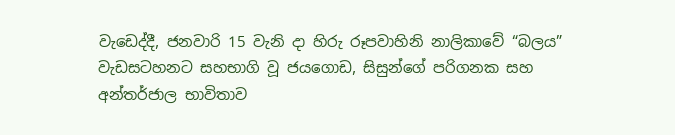වැඩෙද්දී, ජනවාරි 15 වැනි දා හිරු රූපවාහිනි නාලිකාවේ “බලය” වැඩසටහනට සහභාගි වූ ජයගොඩ, සිසුන්ගේ පරිගනක සහ අන්තර්ජාල භාවිතාව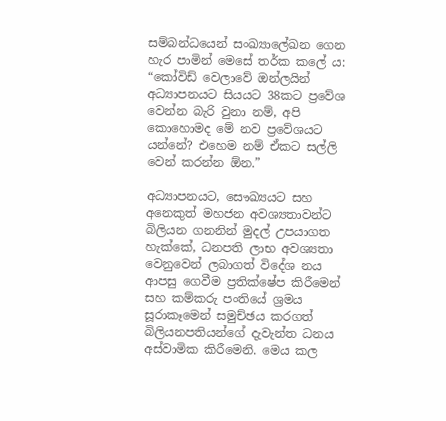සම්බන්ධයෙන් සංඛ්‍යාලේඛන ගෙන හැර පාමින් මෙසේ තර්ක කලේ ය: “කෝවිඩ් වෙලාවේ ඔන්ලයින් අධ්‍යාපනයට සියයට 38කට ප්‍රවේශ වෙන්න බැරි වුනා නම්, අපි කොහොමද මේ නව ප්‍රවේශයට යන්නේ? එහෙම නම් ඒකට සල්ලි වෙන් කරන්න ඕන.”

අධ්‍යාපනයට, සෞඛ්‍යයට සහ අනෙකුත් මහජන අවශ්‍යතාවන්ට බිලියන ගනනින් මුදල් උපයාගත හැක්කේ, ධනපති ලාභ අවශ්‍යතා වෙනුවෙන් ලබාගත් විදේශ නය ආපසු ගෙවීම ප්‍රතික්ෂේප කිරීමෙන් සහ කම්කරු පංතියේ ශ්‍රමය සූරාකෑමෙන් සමුච්ඡය කරගත් බිලියනපතියන්ගේ දැවැන්ත ධනය අස්වාමික කිරීමෙනි. මෙය කල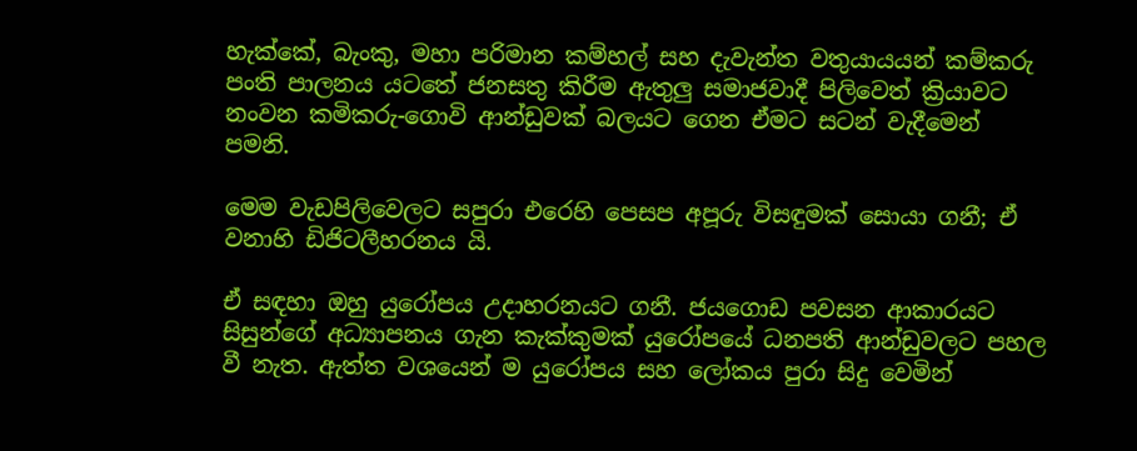හැක්කේ, බැංකු, මහා පරිමාන කම්හල් සහ දැවැන්ත වතුයායයන් කම්කරු පංති පාලනය යටතේ ජනසතු කිරීම ඇතුලු සමාජවාදී පිලිවෙත් ක්‍රියාවට නංවන කමිකරු-ගොවි ආන්ඩුවක් බලයට ගෙන ඒමට සටන් වැදීමෙන් පමනි.

මෙම වැඩපිලිවෙලට සපුරා එරෙහි පෙසප අපූරු විසඳුමක් සොයා ගනී; ඒ වනාහි ඩිජිටලීහරනය යි.

ඒ සඳහා ඔහු යුරෝපය උදාහරනයට ගනී. ජයගොඩ පවසන ආකාරයට සිසුන්ගේ අධ්‍යාපනය ගැන කැක්කුමක් යුරෝපයේ ධනපති ආන්ඩුවලට පහල වී නැත. ඇත්ත වශයෙන් ම යුරෝපය සහ ලෝකය පුරා සිදු වෙමින්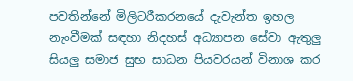පවතින්නේ මිලිටරීකරනයේ දැවැන්ත ඉහල නැංවීමක් සඳහා නිදහස් අධ්‍යාපන සේවා ඇතුලු සියලු සමාජ සුභ සාධන පියවරයන් විනාශ කර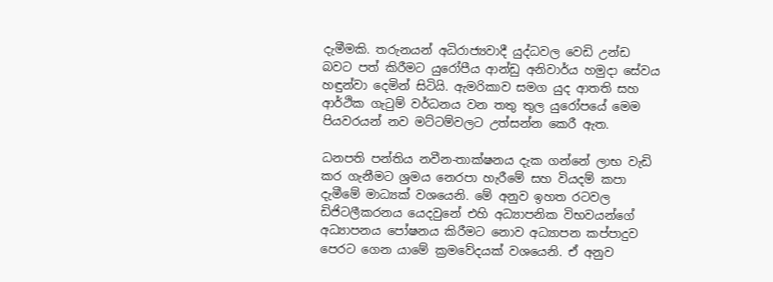දැමීමකි. තරුනයන් අධිරාජ්‍යවාදී යුද්ධවල වෙඩි උන්ඩ බවට පත් කිරීමට යුරෝපීය ආන්ඩු අනිවාර්ය හමුදා සේවය හඳුන්වා දෙමින් සිටියි. ඇමරිකාව සමග යුද ආතති සහ ආර්ථික ගැටුම් වර්ධනය වන තතු තුල යුරෝපයේ මෙම පියවරයන් නව මට්ටම්වලට උත්සන්න කෙරී ඇත.

ධනපති පන්තිය නවීන-තාක්ෂනය දැක ගන්නේ ලාභ වැඩි කර ගැනීමට ශ්‍රමය නෙරපා හැරීමේ සහ වියදම් කපා දැමීමේ මාධ්‍යක් වශයෙනි. මේ අනුව ඉහත රටවල ඩිජිටලීකරනය යෙදවුනේ එහි අධ්‍යාපනික විභවයන්ගේ අධ්‍යාපනය පෝෂනය කිරීමට නොව අධ්‍යාපන කප්පාදුව පෙරට ගෙන යාමේ ක්‍රමවේදයක් වශයෙනි. ඒ අනුව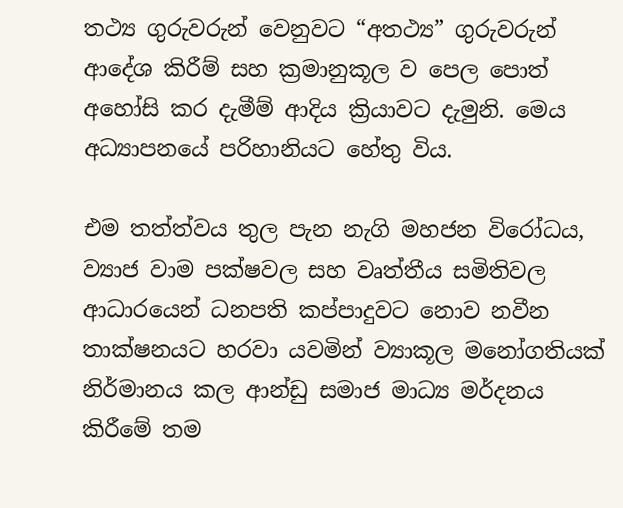තථ්‍ය ගුරුවරුන් වෙනුවට “අතථ්‍ය” ගුරුවරුන් ආදේශ කිරීම් සහ ක්‍රමානුකූල ව පෙල පොත් අහෝසි කර දැමීම් ආදිය ක්‍රියාවට දැමුනි. මෙය අධ්‍යාපනයේ පරිහානියට හේතු විය.

එම තත්ත්වය තුල පැන නැගි මහජන විරෝධය, ව්‍යාජ වාම පක්ෂවල සහ වෘත්තීය සමිතිවල ආධාරයෙන් ධනපති කප්පාදුවට නොව නවීන තාක්ෂනයට හරවා යවමින් ව්‍යාකූල මනෝගතියක් නිර්මානය කල ආන්ඩු සමාජ මාධ්‍ය මර්දනය කිරීමේ තම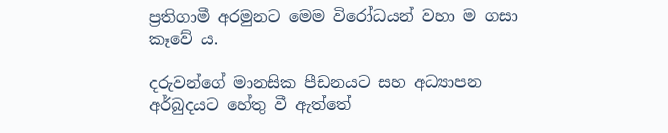ප්‍රතිගාමී අරමුනට මෙම විරෝධයන් වහා ම ගසා කෑවේ ය.

දරුවන්ගේ මානසික පීඩනයට සහ අධ්‍යාපන අර්බුදයට හේතු වී ඇත්තේ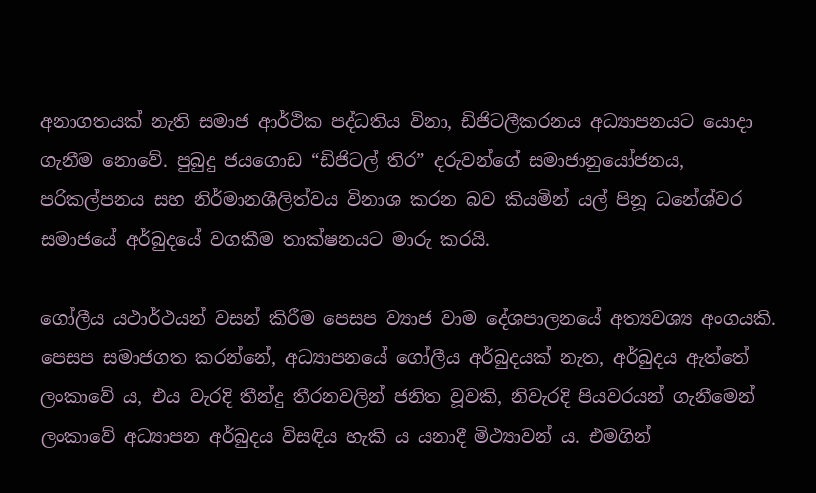අනාගතයක් නැති සමාජ ආර්ථික පද්ධතිය විනා, ඩිජිටලීකරනය අධ්‍යාපනයට යොදා ගැනීම නොවේ. පුබුදු ජයගොඩ “ඩිජිටල් තිර” දරුවන්ගේ සමාජානුයෝජනය, පරිකල්පනය සහ නිර්මානශීලිත්වය විනාශ කරන බව කියමින් යල් පිනූ ධනේශ්වර සමාජයේ අර්බුදයේ වගකීම තාක්ෂනයට මාරු කරයි.

ගෝලීය යථාර්ථයන් වසන් කිරීම පෙසප ව්‍යාජ වාම දේශපාලනයේ අත්‍යවශ්‍ය අංගයකි. පෙසප සමාජගත කරන්නේ, අධ්‍යාපනයේ ගෝලීය අර්බුදයක් නැත, අර්බුදය ඇත්තේ ලංකාවේ ය, එය වැරදි තීන්දු තීරනවලින් ජනිත වූවකි, නිවැරදි පියවරයන් ගැනීමෙන් ලංකාවේ අධ්‍යාපන අර්බුදය විසඳිය හැකි ය යනාදී මිථ්‍යාවන් ය. එමගින්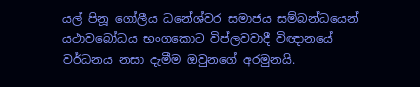යල් පිනූ ගෝලීය ධනේශ්වර සමාජය සම්බන්ධයෙන් යථාවබෝධය භංගකොට විප්ලවවාදී විඥානයේ වර්ධනය නසා දැමීම ඔවුනගේ අරමුනයි.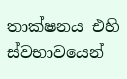තාක්ෂනය එහි ස්වභාවයෙන්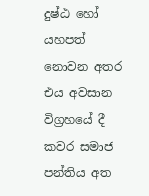දුෂ්ඨ හෝ යහපත් නොවන අතර එය අවසාන විග්‍රහයේ දී කවර සමාජ පන්තිය අත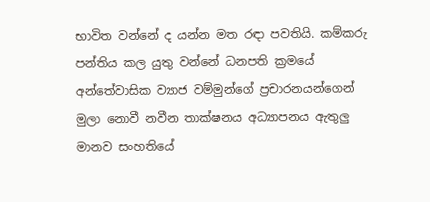භාවිත වන්නේ ද යන්න මත රඳා පවතියි. කම්කරු පන්තිය කල යුතු වන්නේ ධනපති ක්‍රමයේ අන්තේවාසික ව්‍යාජ වම්මුන්ගේ ප්‍රචාරනයන්ගෙන් මුලා නොවී නවීන තාක්ෂනය අධ්‍යාපනය ඇතුලු මානව සංහතියේ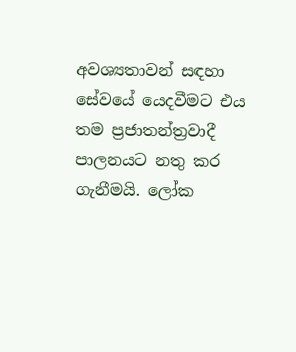අවශ්‍යතාවන් සඳහා සේවයේ යෙදවීමට එය තම ප්‍රජාතන්ත්‍රවාදී පාලනයට නතු කර ගැනීමයි. ලෝක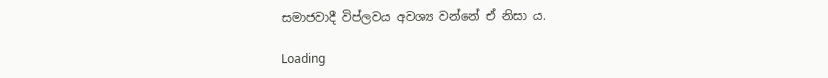සමාජවාදී විප්ලවය අවශ්‍ය වන්නේ ඒ නිසා ය.

Loading